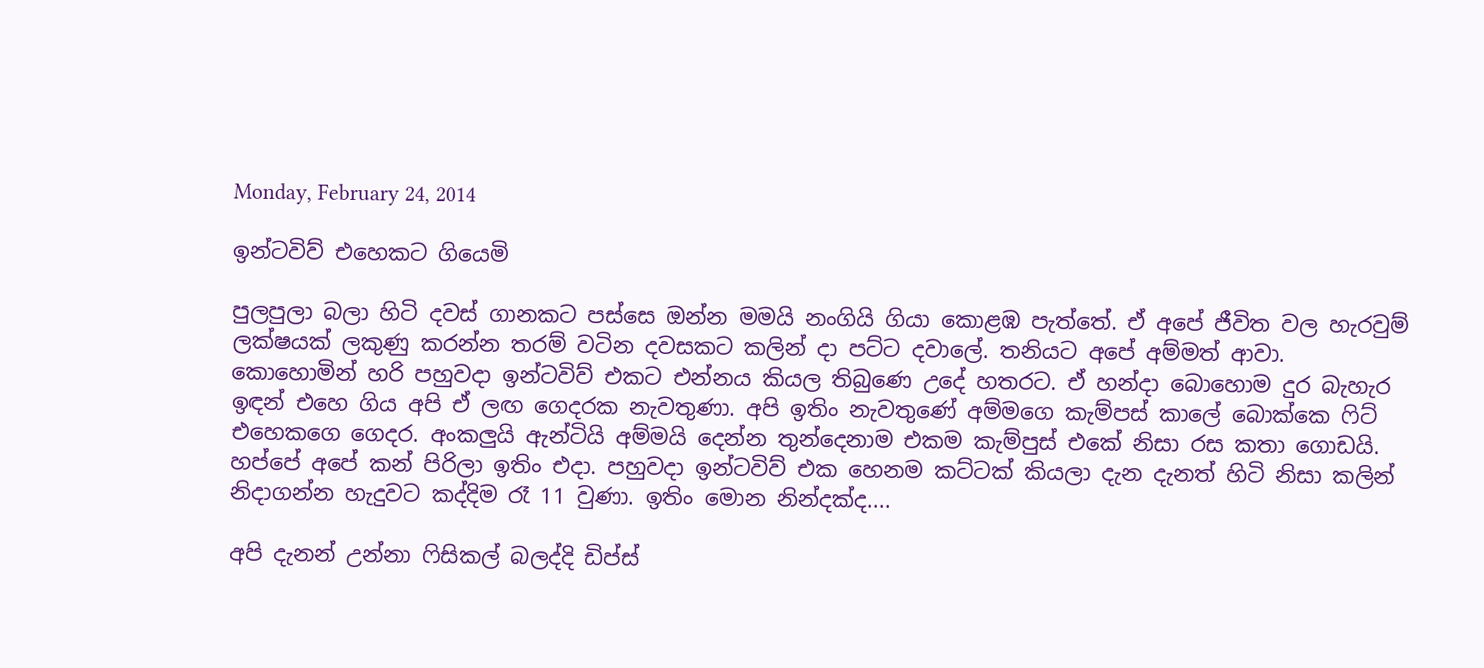Monday, February 24, 2014

ඉන්ටවිව් එහෙකට ගියෙමි

පුලපුලා බලා හිටි දවස් ගානකට පස්සෙ ඔන්න මමයි නංගියි ගියා කොළඹ පැත්තේ. ඒ අපේ ජීවිත වල හැරවුම් ලක්ෂයක් ලකුණු කරන්න තරම් වටින දවසකට කලින් දා පට්ට දවාලේ. තනියට අපේ අම්මත් ආවා. කොහොමින් හරි පහුවදා ඉන්ටවිව් එකට එන්නය කියල තිබුණෙ උදේ හතරට. ඒ හන්දා බොහොම දුර බැහැර ඉඳන් එහෙ ගිය අපි ඒ ලඟ ගෙදරක නැවතුණා. අපි ඉතිං නැවතුණේ අම්මගෙ කැම්පස් කාලේ බොක්කෙ ෆිට් එහෙකගෙ ගෙදර. අංකලුයි ඇන්ටියි අම්මයි දෙන්න තුන්දෙනාම එකම කැම්පුස් එකේ නිසා රස කතා ගොඩයි. හප්පේ අපේ කන් පිරිලා ඉතිං එදා. පහුවදා ඉන්ටවිව් එක හෙනම කට්ටක් කියලා දැන දැනත් හිටි නිසා කලින් නිදාගන්න හැදුවට කද්දිම රෑ 11 වුණා. ඉතිං මොන නින්දක්ද....

අපි දැනන් උන්නා ෆිසිකල් බලද්දි ඩිප්ස්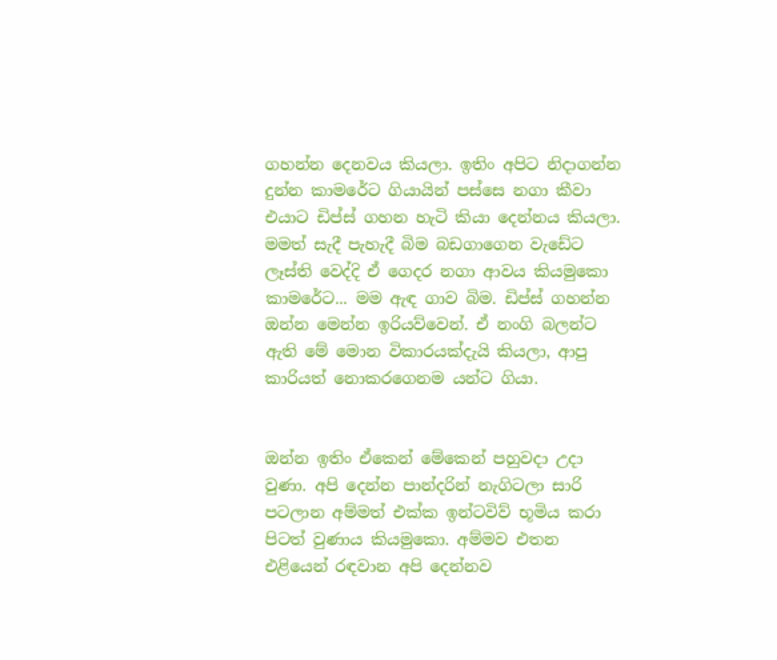ගහන්න දෙනවය කියලා. ඉතිං අපිට නිදාගන්න දුන්න කාමරේට ගියායින් පස්සෙ නගා කීවා එයාට ඩිප්ස් ගහන හැටි කියා දෙන්නය කියලා. මමත් සැදී පැහැදී බිම බඩගාගෙන වැඩේට ලෑස්ති වෙද්දි ඒ ගෙදර නගා ආවය කියමුකො කාමරේට... මම ඇඳ ගාව බිම. ඩිප්ස් ගහන්න ඔන්න මෙන්න ඉරියව්වෙන්. ඒ නංගි බලන්ට ඇති මේ මොන විකාරයක්දැයි කියලා, ආපු කාරියත් නොකරගෙනම යන්ට ගියා.


ඔන්න ඉතිං ඒකෙන් මේකෙන් පහුවදා උදා වුණා. අපි දෙන්න පාන්දරින් නැගිටලා සාරි පටලාන අම්මත් එක්ක ඉන්ටවිව් භූමිය කරා පිටත් වුණාය කියමුකො. අම්මව එතන එළියෙන් රඳවාන අපි දෙන්නව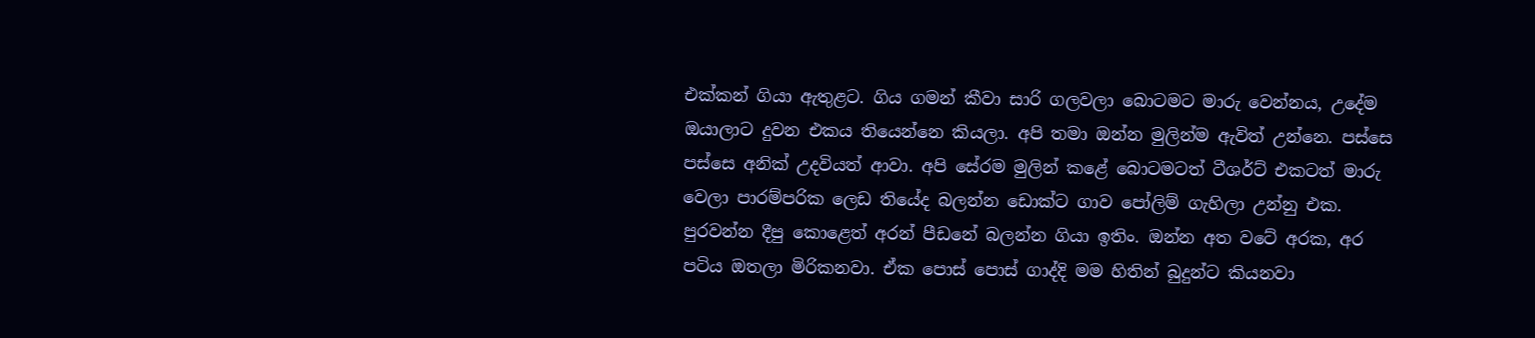එක්කන් ගියා ඇතුළට. ගිය ගමන් කීවා සාරි ගලවලා බොටමට මාරු වෙන්නය, උදේම ඔයාලාට දුවන එකය තියෙන්නෙ කියලා. අපි තමා ඔන්න මුලින්ම ඇවිත් උන්නෙ. පස්සෙ පස්සෙ අනික් උදවියත් ආවා. අපි සේරම මුලින් කළේ බොටමටත් ටීශර්ට් එකටත් මාරු වෙලා පාරම්පරික ලෙඩ තියේද බලන්න ඩොක්ට ගාව පෝලිම් ගැහිලා උන්නු එක. පුරවන්න දීපු කොළෙත් අරන් පීඩනේ බලන්න ගියා ඉතිං. ඔන්න අත වටේ අරක, අර පටිය ඔතලා මිරිකනවා. ඒක පොස් පොස් ගාද්දි මම හිතින් බුදුන්ට කියනවා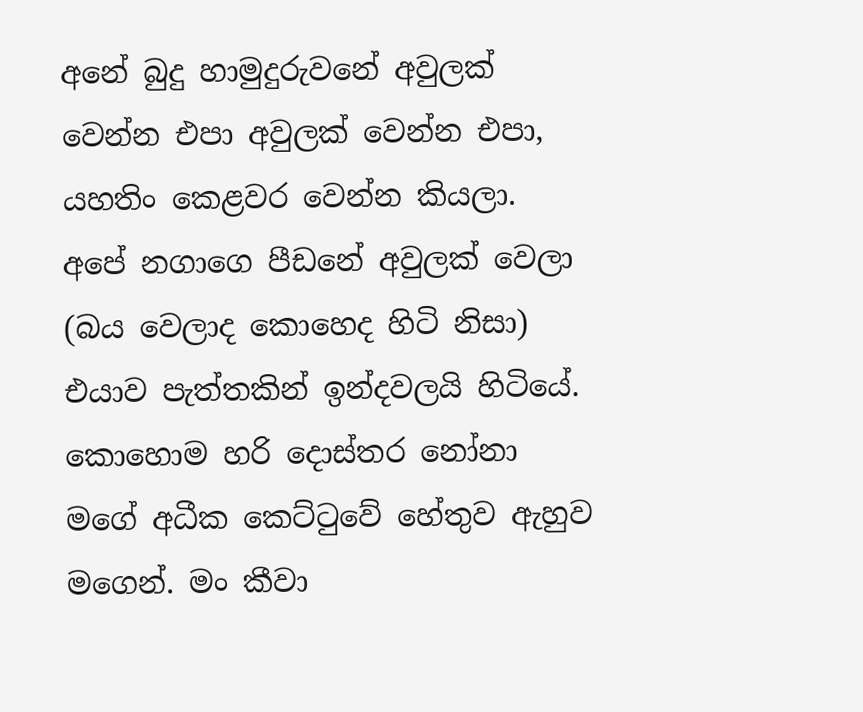අනේ බුදු හාමුදුරුවනේ අවුලක් වෙන්න එපා අවුලක් වෙන්න එපා, යහතිං කෙළවර වෙන්න කියලා. අපේ නගාගෙ පීඩනේ අවුලක් වෙලා (බය වෙලාද කොහෙද හිටි නිසා) එයාව පැත්තකින් ඉන්දවලයි හිටියේ. කොහොම හරි දොස්තර නෝනා මගේ අධීක කෙට්ටුවේ හේතුව ඇහුව මගෙන්. මං කීවා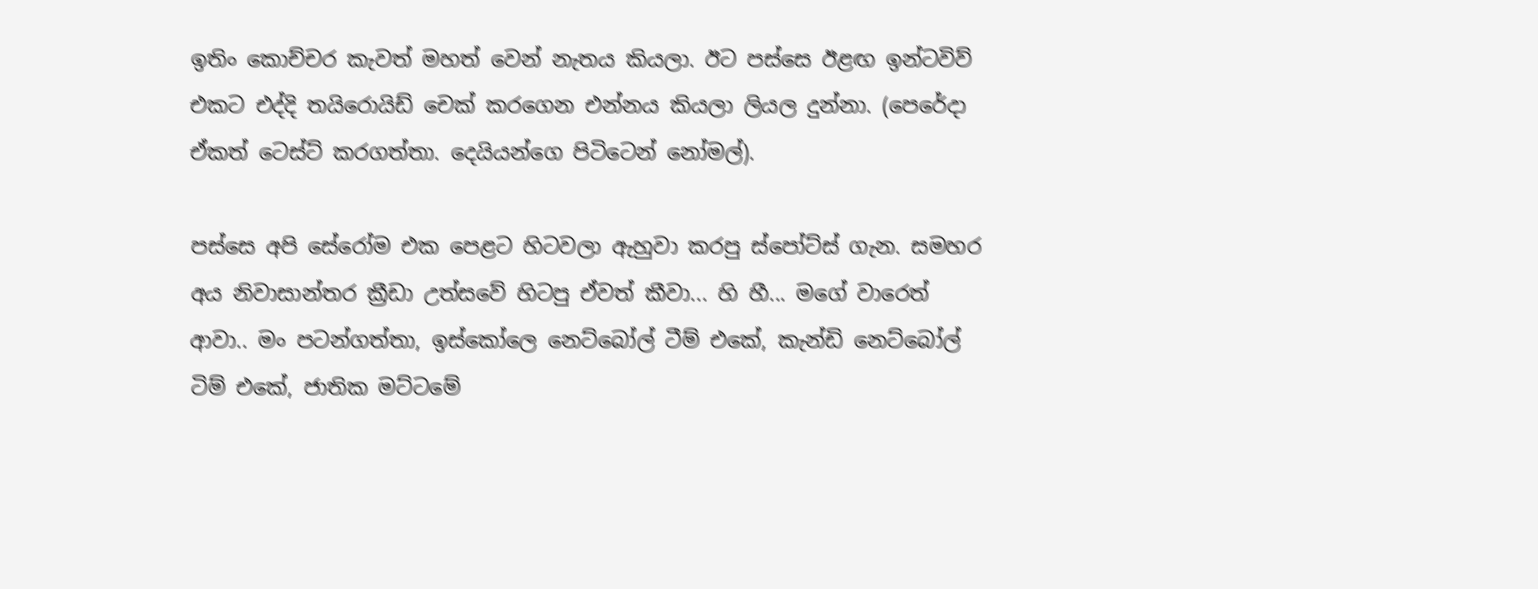ඉතිං කොච්චර කැවත් මහත් වෙන් නැතය කියලා. ඊට පස්සෙ ඊළඟ ඉන්ටවිව් එකට එද්දි තයිරොයිඩ් චෙක් කරගෙන එන්නය කියලා ලියල දුන්නා. (පෙරේදා ඒකත් ටෙස්ට් කරගත්තා. දෙයියන්ගෙ පිටිටෙන් නෝමල්).

පස්සෙ අපි සේරෝම එක පෙළට හිටවලා ඇහුවා කරපු ස්පෝට්ස් ගැන. සමහර අය නිවාසාන්තර ක්‍රීඩා උත්සවේ හිටපු ඒවත් කීවා... හි හී... මගේ වාරෙත් ආවා.. මං පටන්ගත්තා, ඉස්කෝලෙ නෙට්බෝල් ටීම් එකේ, කැන්ඩි නෙට්බෝල් ටිම් එකේ, ජාතික මට්ටමේ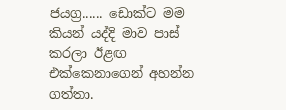ජයග්‍ර...... ඩොක්ට මම කියන් යද්දි මාව පාස් කරලා ඊළඟ එක්කෙනාගෙන් අහන්න ගත්තා.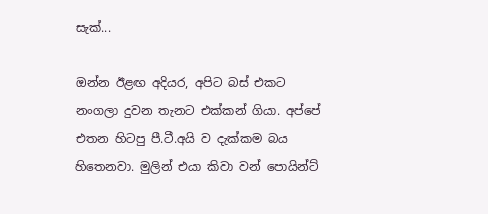සැක්...

ඔන්න ඊළඟ අදියර, අපිට බස් එකට නංගලා දුවන තැනට එක්කන් ගියා. අප්පේ එතන හිටපු පී.ටී.අයි ව දැක්කම බය හිතෙනවා. මුලින් එයා කිවා වන් පොයින්ට්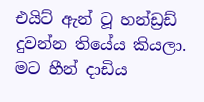එයිට් ඇන් ටූ හන්ඩ්‍රඩ් දුවන්න තියේය කියලා. මට හීන් දාඩිය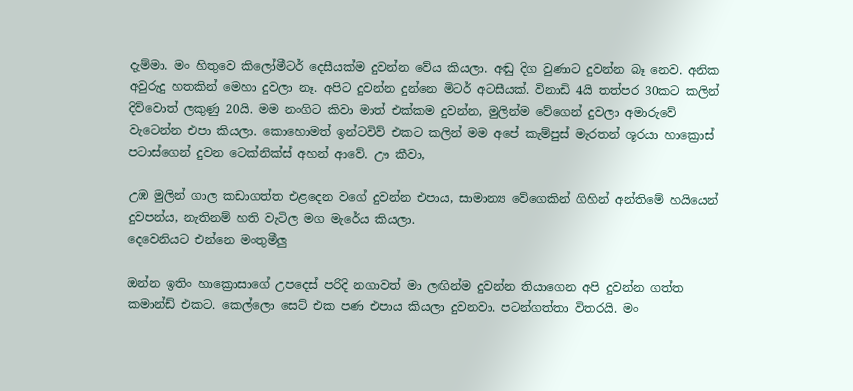දැම්මා. මං හිතුවෙ කිලෝමීටර් දෙසීයක්ම දුවන්න වේය කියලා. අඬු දිග වුණාට දුවන්න බෑ නෙව. අනික අවුරුදු හතකින් මෙහා දුවලා නෑ. අපිට දුවන්න දුන්නෙ මිටර් අටසීයක්. විනාඩි 4යි තත්පර 30කට කලින් දිව්වොත් ලකුණු 20යි. මම නංගිට කිවා මාත් එක්කම දුවන්න, මුලින්ම වේගෙන් දුවලා අමාරුවේ වැටෙන්න එපා කියලා. කොහොමත් ඉන්ටවිව් එකට කලින් මම අපේ කැම්පුස් මැරතන් ශූරයා හාක්‍රොස් පටාස්ගෙන් දුවන ටෙක්නික්ස් අහන් ආවේ. ඌ කීවා,

උඹ මුලින් ගාල කඩාගත්ත එළදෙන වගේ දුවන්න එපාය, සාමාන්‍ය වේගෙකින් ගිහින් අන්තිමේ හයියෙන් දුවපන්ය, නැතිනම් හති වැටිල මග මැරේය කියලා.
දෙවෙනියට එන්නෙ මංතුමීලු

ඔන්න ඉතිං හාක්‍රොසාගේ උපදෙස් පරිදි නගාවත් මා ලඟින්ම දුවන්න තියාගෙන අපි දුවන්න ගත්ත කමාන්ඩ් එකට. කෙල්ලො සෙට් එක පණ එපාය කියලා දුවනවා. පටන්ගත්තා විතරයි. මං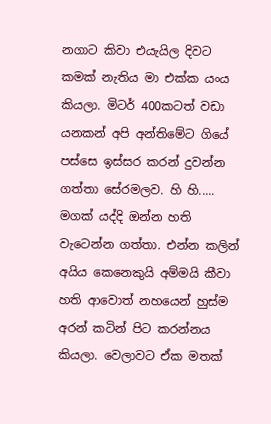නගාට කිවා එයැයිල දිවට කමක් නැතිය මා එක්ක යංය කියලා. මිටර් 400කටත් වඩා යනකන් අපි අන්තිමේට ගියේ පස්සෙ ඉස්සර කරන් දුවන්න ගත්තා සේරමලව. හි හි..... මගක් යද්දි ඔන්න හති වැටෙන්න ගත්තා. එන්න කලින් අයිය කෙනෙකුයි අම්මයි කීවා හති ආවොත් නහයෙන් හුස්ම අරන් කටින් පිට කරන්නය කියලා. වෙලාවට ඒක මතක්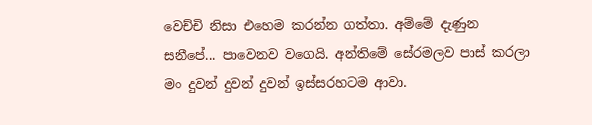වෙච්චි නිසා එහෙම කරන්න ගත්තා. අම්මේ දැණුන සනීපේ... පාවෙනව වගෙයි. අන්තිමේ සේරමලව පාස් කරලා මං දුවන් දුවන් දුවන් ඉස්සරහටම ආවා.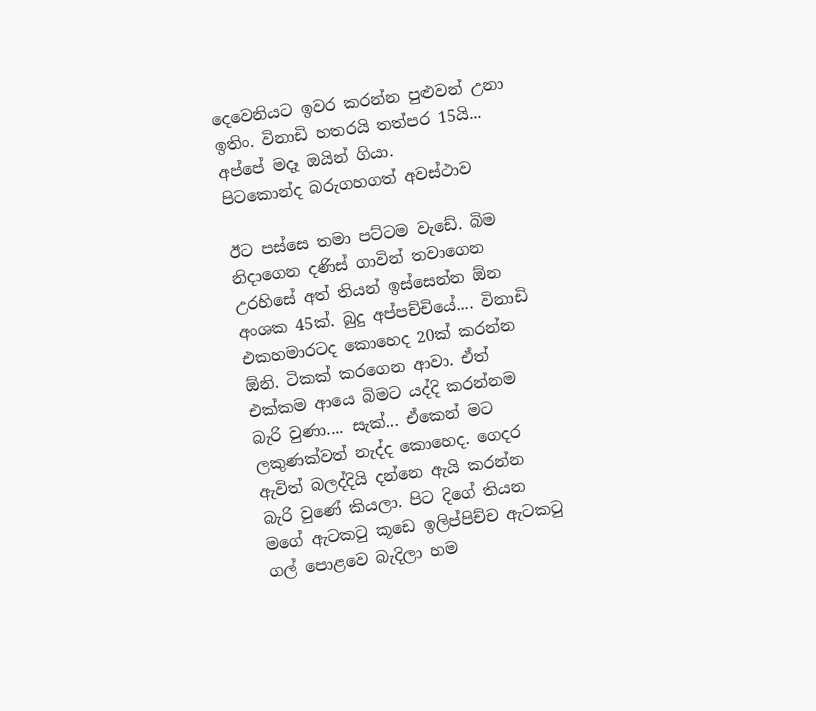දෙවෙනියට ඉවර කරන්න පුළුවන් උනා ඉතිං. විනාඩි හතරයි තත්පර 15යි... අප්පේ මදෑ ඔයින් ගියා.
පිටකොන්ද බරුගහගත් අවස්ථාව

ඊට පස්සෙ තමා පට්ටම වැඩේ. බිම නිදාගෙන දණිස් ගාවින් තවාගෙන උරහිසේ අත් තියන් ඉස්සෙන්න ඕන අංශක 45ක්. බුදු අප්පච්චියේ.... විනාඩි එකහමාරටද කොහෙද 20ක් කරන්න ඕනි. ටිකක් කරගෙන ආවා. ඒත් එක්කම ආයෙ බිමට යද්දි කරන්නම බැරි වුණා.... සැක්... ඒකෙන් මට ලකුණක්වත් නැද්ද කොහෙද. ගෙදර ඇවිත් බලද්දියි දන්නෙ ඇයි කරන්න බැරි වුණේ කියලා. පිට දිගේ තියන මගේ ඇටකටු කූඩෙ ඉලිප්පිච්ච ඇටකටු ගල් පොළවෙ බැදිලා හම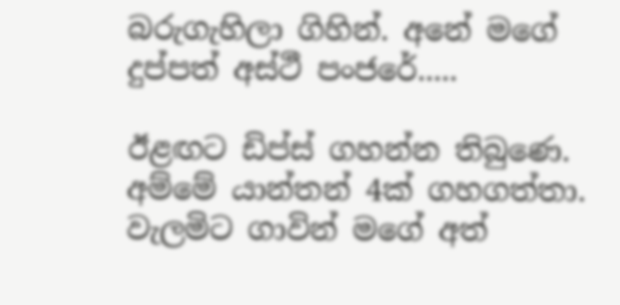බරුගැහිලා ගිහින්. අනේ මගේ දුප්පත් අස්ථී පංජරේ.....

ඊළඟට ඩිප්ස් ගහන්න තිබුණෙ. අම්මේ යාන්තන් 4ක් ගහගත්තා. වැලමිට ගාවින් මගේ අත්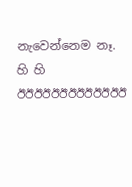නැවෙන්නෙම නෑ. හි හි
ඊඊඊඊඊඊඊඊඊඊඊඊඊ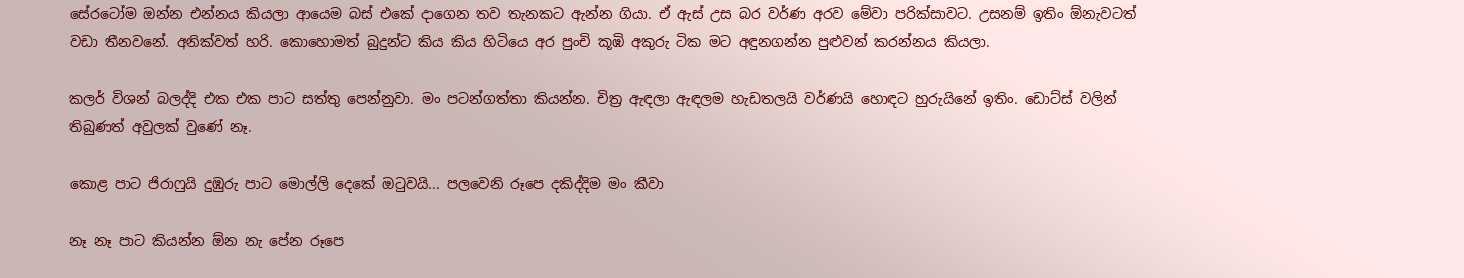සේරටෝම ඔන්න එන්නය කියලා ආයෙම බස් එකේ දාගෙන තව තැනකට ඇන්න ගියා. ඒ ඇස් උස බර වර්ණ අරව මේවා පරික්සාවට. උසනම් ඉතිං ඕනැවටත් වඩා තීනවනේ. අනික්වත් හරි. කොහොමත් බුදුන්ට කිය කිය හිටියෙ අර පුංචි කූඹි අකුරු ටික මට අඳුනගන්න පුළුවන් කරන්නය කියලා.

කලර් විශන් බලද්දි එක එක පාට සත්තු පෙන්නුවා. මං පටන්ගත්තා කියන්න. චිත්‍ර ඇඳලා ඇඳලම හැඩතලයි වර්ණයි හොඳට හුරුයිනේ ඉතිං. ඩොට්ස් වලින් තිබුණත් අවුලක් වුණේ නෑ.

කොළ පාට ජිරාෆුයි දුඹුරු පාට මොල්ලි දෙකේ ඔටුවයි... පලවෙනි රූපෙ දකිද්දිම මං කීවා

නෑ නෑ පාට කියන්න ඕන නැ පේන රූපෙ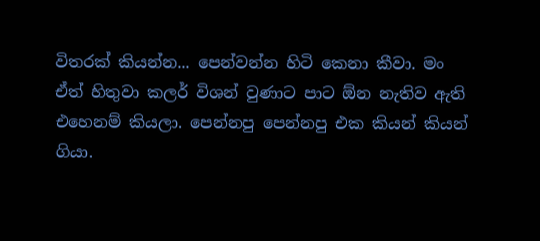විතරක් කියන්න... පෙන්වන්න හිටි කෙනා කීවා. මං ඒත් හිතුවා කලර් විශන් වුණාට පාට ඕන නැතිව ඇති එහෙනම් කියලා. පෙන්නපු පෙන්නපු එක කියන් කියන් ගියා.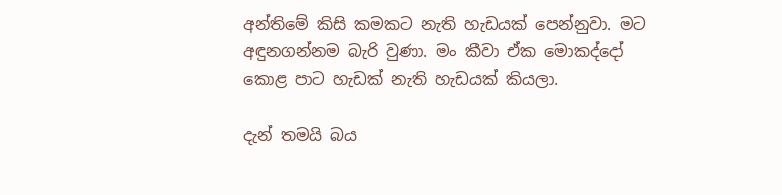අන්තිමේ කිසි කමකට නැති හැඩයක් පෙන්නුවා. මට අඳුනගන්නම බැරි වුණා. මං කීවා ඒක මොකද්දෝ කොළ පාට හැඩක් නැති හැඩයක් කියලා.

දැන් තමයි බය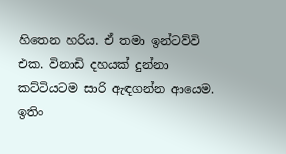හිතෙන හරිය. ඒ තමා ඉන්ටව්වි එක. විනාඩි දහයක් දුන්නා කට්ටියටම සාරි ඇඳගන්න ආයෙම. ඉතිං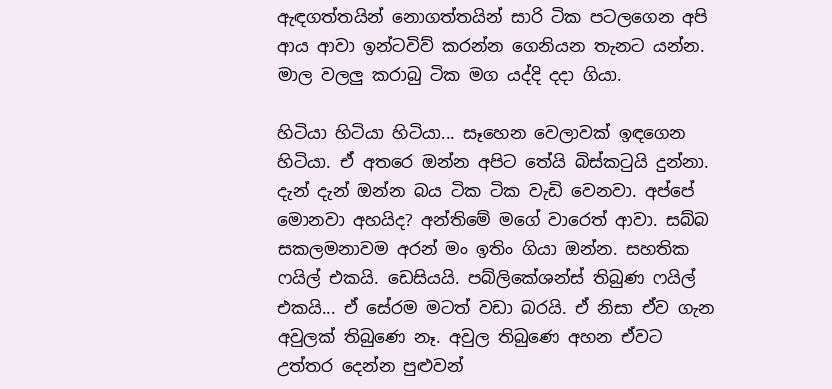ඇඳගත්තයින් නොගත්තයින් සාරි ටික පටලගෙන අපි ආය ආවා ඉන්ටවිව් කරන්න ගෙනියන තැනට යන්න. මාල වලලු කරාබු ටික මග යද්දි දදා ගියා.

හිටියා හිටියා හිටියා... සෑහෙන වෙලාවක් ඉඳගෙන හිටියා. ඒ අතරෙ ඔන්න අපිට තේයි බිස්කටුයි දුන්නා. දැන් දැන් ඔන්න බය ටික ටික වැඩි වෙනවා. අප්පේ මොනවා අහයිද? අන්තිමේ මගේ වාරෙත් ආවා. සබ්බ සකලමනාවම අරන් මං ඉතිං ගියා ඔන්න. සහතික ෆයිල් එකයි. ඩෙසියයි. පබ්ලිකේශන්ස් තිබුණ ෆයිල් එකයි... ඒ සේරම මටත් වඩා බරයි. ඒ නිසා ඒව ගැන අවුලක් තිබුණෙ නෑ. අවුල තිබුණෙ අහන ඒවට උත්තර දෙන්න පුළුවන්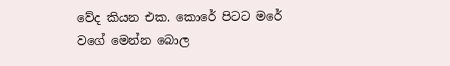වේද කියන එක. කොරේ පිටට මරේ වගේ මෙන්න බොල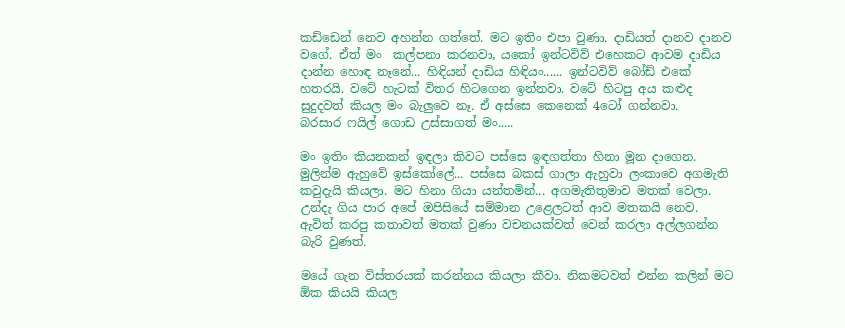කඩ්ඩෙන් නෙව අහන්න ගත්තේ. මට ඉතිං එපා වුණා. දාඩියත් දානව දානව වගේ. ඒත් මං  කල්පනා කරනවා, යකෝ ඉන්ටවිව් එහෙකට ආවම දාඩිය දාන්න හොඳ නෑනේ... හිඳියන් දාඩිය හිඳියං...... ඉන්ටවිව් බෝඩ් එකේ හතරයි. වටේ හැටක් විතර හිටගෙන ඉන්නවා. වටේ හිටපු අය කළුද සුදුදවත් කියල මං බැලුවෙ නෑ. ඒ අස්සෙ කෙනෙක් 4ටෝ ගන්නවා.
බරසාර ෆයිල් ගොඩ උස්සාගත් මං.....

මං ඉතිං කියනකන් ඉඳලා කිවට පස්සෙ ඉඳගත්තා හිනා මූන දාගෙන. මුලින්ම ඇහුවේ ඉස්කෝලේ... පස්සෙ බකස් ගාලා ඇහුවා ලංකාවෙ අගමැති කවුදැයි කියලා. මට හිනා ගියා යන්තමින්... අගමැතිතුමාව මතක් වෙලා. උන්දැ ගිය පාර අපේ ඔපිසියේ සම්මාන උළෙලටත් ආව මතකයි නෙව. ඇවිත් කරපු කතාවත් මතක් වුණා වචනයක්වත් වෙන් කරලා අල්ලගන්න බැරි වුණත්.

මයේ ගැන විස්තරයක් කරන්නය කියලා කීවා. නිකමටවත් එන්න කලින් මට ඕක කියයි කියල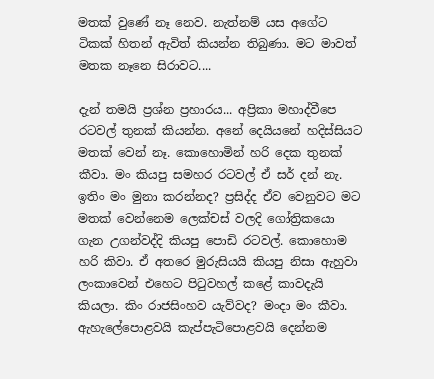මතක් වුණේ නෑ නෙව. නැත්නම් යස අගේට ටිකක් හිතන් ඇවිත් කියන්න තිබුණා. මට මාවත් මතක නෑනෙ සිරාවට....

දැන් තමයි ප්‍රශ්න ප්‍රහාරය... අප්‍රිකා මහාද්වීපෙ රටවල් තුනක් කියන්න. අනේ දෙයියනේ හදිස්සියට මතක් වෙන් නෑ. කොහොමින් හරි දෙක තුනක් කීවා. මං කියපු සමහර රටවල් ඒ සර් දන් නැ. ඉතිං මං මුනා කරන්නද? ප්‍රසිද්ද ඒව වෙනුවට මට මතක් වෙන්නෙම ලෙක්චස් වලදි ගෝත්‍රිකයො ගැන උගන්වද්දි කියපු පොඩි රටවල්. කොහොම හරි කිවා. ඒ අතරෙ මුරුසියයි කියපු නිසා ඇහුවා ලංකාවෙන් එහෙට පිටුවහල් කළේ කාවදැයි කියලා. කිං රාජසිංහව යැව්වද? මංදා මං කීවා. ඇහැලේපොළවයි කැප්පැටිපොළවයි දෙන්නම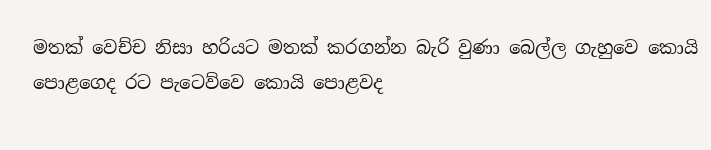මතක් වෙච්ච නිසා හරියට මතක් කරගන්න බැරි වුණා බෙල්ල ගැහුවෙ කොයි පොළගෙද රට පැටෙව්වෙ කොයි පොළවද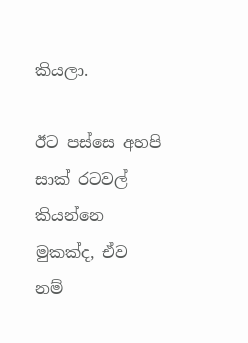කියලා.

ඊට පස්සෙ අහපි සාක් රටවල් කියන්නෙ මුකක්ද, ඒව නම්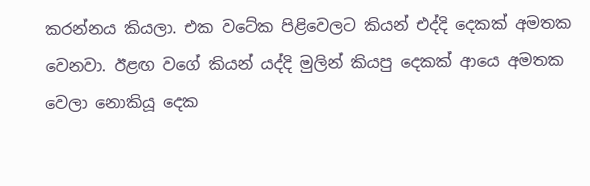කරන්නය කියලා. එක වටේක පිළිවෙලට කියන් එද්දි දෙකක් අමතක වෙනවා. ඊළඟ වගේ කියන් යද්දි මුලින් කියපු දෙකක් ආයෙ අමතක වෙලා නොකියූ දෙක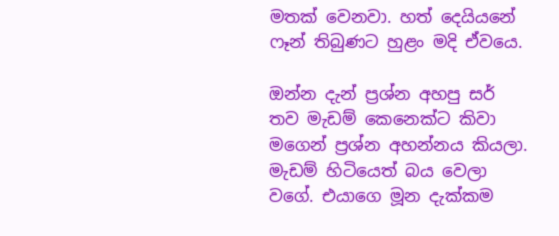මතක් වෙනවා. හත් දෙයියනේ ෆෑන් තිබුණට හුළං මදි ඒවයෙ.

ඔන්න දැන් ප්‍රශ්න අහපු සර් තව මැඩම් කෙනෙක්ට කිවා මගෙන් ප්‍රශ්න අහන්නය කියලා. මැඩම් හිටියෙත් බය වෙලා වගේ. එයාගෙ මූන දැක්කම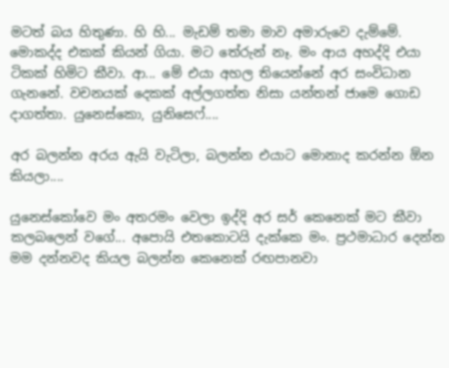මටත් බය හිතුණා. හි හි... මැඩම් තමා මාව අමාරුවෙ දැම්මේ. මොකද්ද එකක් කියන් ගියා. මට තේරුන් නෑ. මං ආය අහද්දි එයා ටිකක් හිමිට කීවා. ආ... මේ එයා අහල තියෙන්නේ අර සංවිධාන ගැනනේ. වචනයක් දෙකක් අල්ලගත්ත නිසා යන්තන් ජාමෙ ගොඩ දාගත්තා. යුනෙස්කො, යුනිසෙෆ්....

අර බලන්න අරය ඇයි වැටිලා, බලන්න එයාට මොනාද කරන්න ඕන කියලා....

යුනෙස්කෝවෙ මං අතරමං වෙලා ඉද්දි අර සර් කෙනෙක් මට කීවා කලබලෙන් වගේ... අපොයි එතකොටයි දැක්කෙ මං. ප්‍රථමාධාර දෙන්න මම දන්නවද කියල බලන්න කෙනෙක් රඟපානවා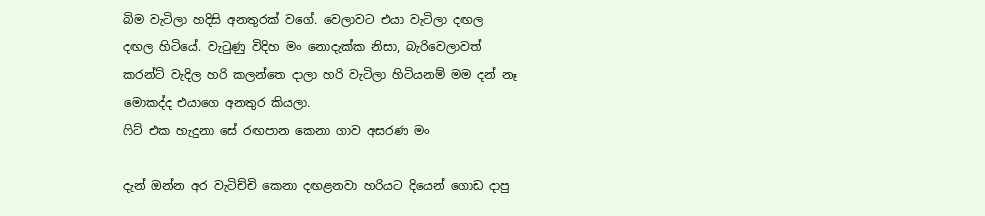බිම වැටිලා හදිසි අනතුරක් වගේ. වෙලාවට එයා වැටිලා දඟල දඟල හිටියේ. වැටුණු විදිහ මං නොදැක්ක නිසා, බැරිවෙලාවත් කරන්ට් වැදිල හරි කලන්තෙ දාලා හරි වැටිලා හිටියනම් මම දන් නෑ මොකද්ද එයාගෙ අනතුර කියලා.
ෆිට් එක හැදුනා සේ රඟපාන කෙනා ගාව අසරණ මං

දැන් ඔන්න අර වැටිච්චි කෙනා දඟළනවා හරියට දියෙන් ගොඩ දාපු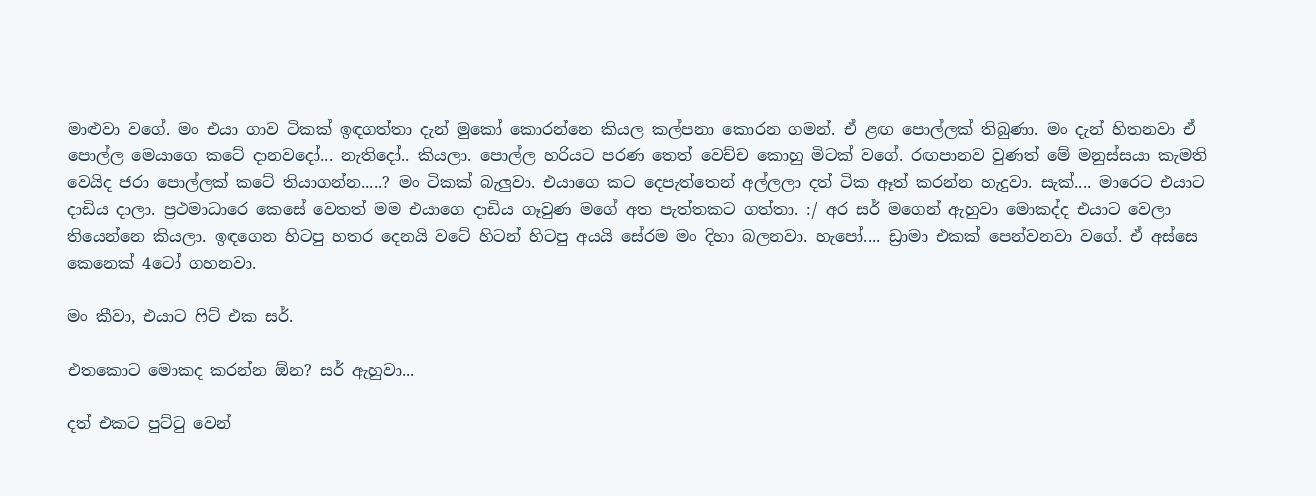මාළුවා වගේ. මං එයා ගාව ටිකක් ඉඳගත්තා දැන් මුකෝ කොරන්නෙ කියල කල්පනා කොරන ගමන්. ඒ ළඟ පොල්ලක් තිබුණා. මං දැන් හිතනවා ඒ පොල්ල මෙයාගෙ කටේ දානවදෝ... නැතිදෝ.. කියලා. පොල්ල හරියට පරණ තෙත් වෙච්ච කොහු මිටක් වගේ. රඟපානව වුණත් මේ මනුස්සයා කැමති වෙයිද ජරා පොල්ලක් කටේ තියාගන්න.....? මං ටිකක් බැලුවා. එයාගෙ කට දෙපැත්තෙන් අල්ලලා දත් ටික ඈත් කරන්න හැදුවා. සැක්.... මාරෙට එයාට දාඩිය දාලා. ප්‍රථමාධාරෙ කෙසේ වෙතත් මම එයාගෙ දාඩිය ගෑවුණ මගේ අත පැත්තකට ගත්තා. :/ අර සර් මගෙන් ඇහුවා මොකද්ද එයාට වෙලා තියෙන්නෙ කියලා. ඉඳගෙන හිටපු හතර දෙනයි වටේ හිටන් හිටපු අයයි සේරම මං දිහා බලනවා. හැපෝ.... ඩ්‍රාමා එකක් පෙන්වනවා වගේ. ඒ අස්සෙ කෙනෙක් 4ටෝ ගහනවා.

මං කීවා, එයාට ෆිට් එක සර්.

එතකොට මොකද කරන්න ඕන? සර් ඇහුවා...

දත් එකට පුට්ටු වෙන්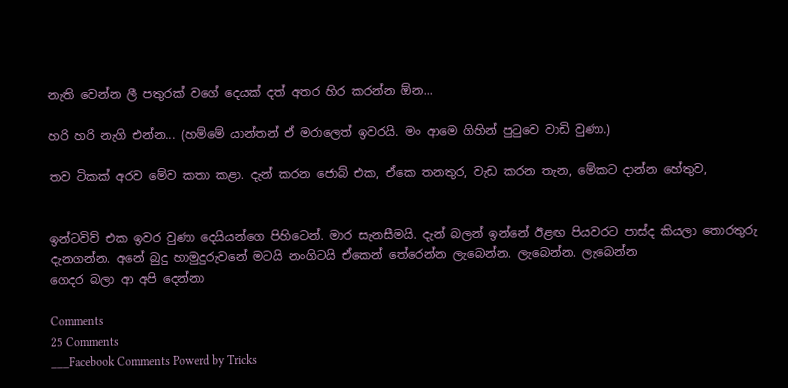නැති වෙන්න ලී පතුරක් වගේ දෙයක් දත් අතර හිර කරන්න ඕන...

හරි හරි නැගි එන්න... (හම්මේ යාන්තන් ඒ මරාලෙත් ඉවරයි. මං ආමෙ ගිහින් පුටුවෙ වාඩි වුණා.)

තව ටිකක් අරව මේව කතා කළා. දැන් කරන ජොබ් එක, ඒකෙ තනතුර, වැඩ කරන තැන, මේකට දාන්න හේතුව,


ඉන්ටවිව් එක ඉවර වුණා දෙයියන්ගෙ පිහිටෙන්. මාර සැනසීමයි. දැන් බලන් ඉන්නේ ඊළඟ පියවරට පාස්ද කියලා තොරතුරු දැනගන්න. අනේ බුදු හාමුදුරුවනේ මටයි නංගිටයි ඒකෙන් තේරෙන්න ලැබෙන්න. ලැබෙන්න. ලැබෙන්න
ගෙදර බලා ආ අපි දෙන්නා

Comments
25 Comments
___Facebook Comments Powerd by Tricks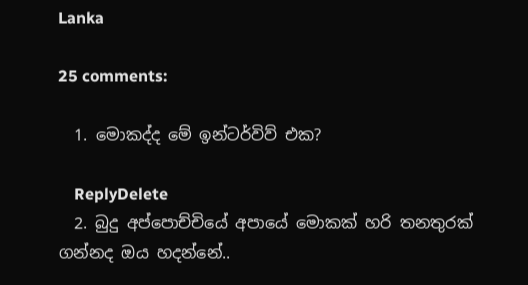Lanka

25 comments:

  1. මොකද්ද මේ ඉන්ටර්විව් එක?

    ReplyDelete
  2. බුදු අප්පොච්චියේ අපායේ මොකක් හරි තනතුරක් ගන්නද ඔය හදන්නේ..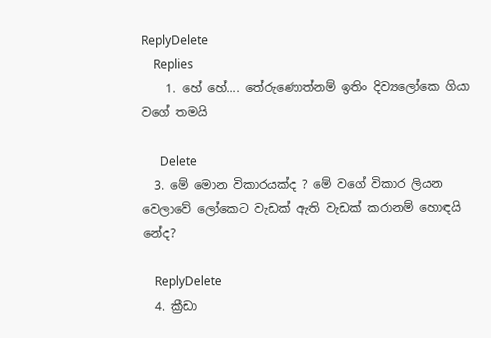ReplyDelete
    Replies
    1. හේ හේ.... තේරුණොත්නම් ඉතිං දිව්‍යලෝකෙ ගියා වගේ තමයි

      Delete
  3. මේ මොන විකාරයක්ද ? මේ වගේ විකාර ලියන වෙලාවේ ලෝකෙට වැඩක් ඇති වැඩක් කරානම් හොඳයි නේද?

    ReplyDelete
  4. ක්‍රීඩා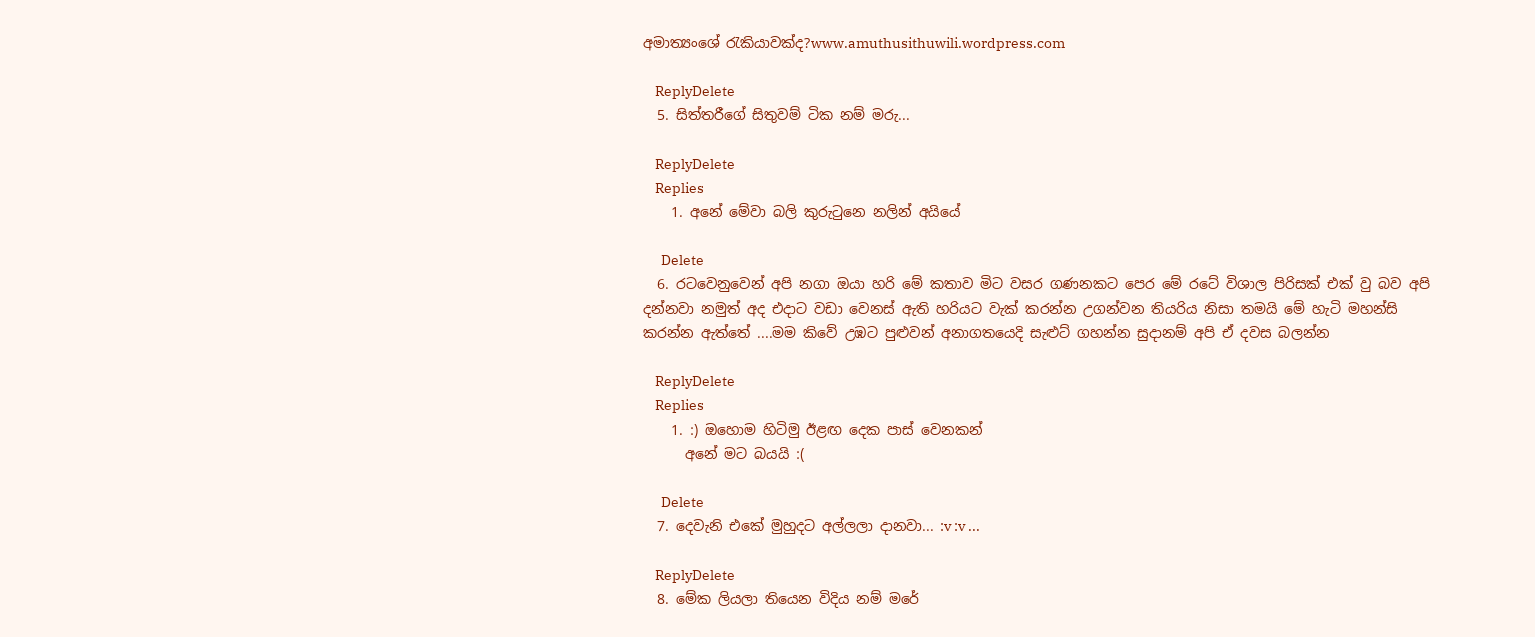අමාත්‍යංශේ ‍රැකියාවක්ද?www.amuthusithuwili.wordpress.com

    ReplyDelete
  5. සිත්තරීගේ සිතුවම් ටික නම් මරු...

    ReplyDelete
    Replies
    1. අනේ මේවා බලි කුරුටුනෙ නලින් අයියේ

      Delete
  6. රටවෙනුවෙන් අපි නගා ඔයා හරි මේ කතාව මිට වසර ගණනකට පෙර මේ රටේ විශාල පිරිසක් එක් වු බව අපි දන්නවා නමුත් අද එදාට වඩා වෙනස් ඇති හරියට වැක් කරන්න උගන්වන තියරිය නිසා තමයි මේ හැටි මහන්සි කරන්න ඇත්තේ ....මම කිවේ උඹට පුළුවන් අනාගතයෙදි සැළුට් ගහන්න සුදානම් අපි ඒ දවස බලන්න

    ReplyDelete
    Replies
    1. :) ඔහොම හිටිමු ඊළඟ දෙක පාස් වෙනකන්
      අනේ මට බයයි :(

      Delete
  7. දෙවැනි එකේ මුහුදට අල්ලලා දානවා... :v :v ...

    ReplyDelete
  8. මේක ලියලා තියෙන විදිය නම් මරේ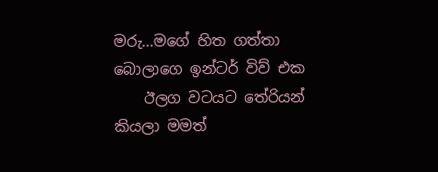මරු...මගේ හිත ගත්තා බොලාගෙ ඉන්ටර් විව් එක
    ඊලග වටයට තේරියන් කියලා මමත්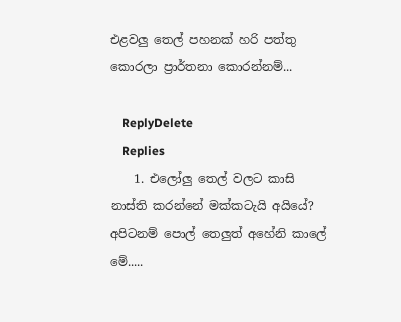එළවලු තෙල් පහනක් හරි පත්තු කොරලා ප්‍රාර්තනා කොරන්නම්...

    ReplyDelete
    Replies
    1. එලෝලු තෙල් වලට කාසි නාස්ති කරන්නේ මක්කටැයි අයියේ? අපිටනම් පොල් තෙලුත් අහේනි කාලේ මේ.....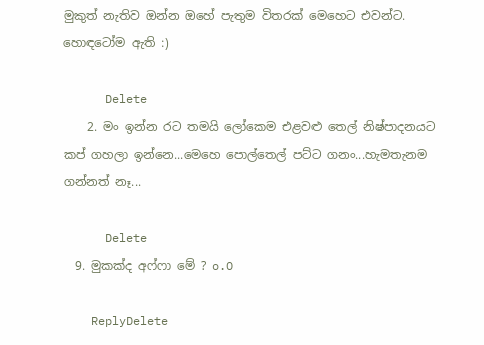මුකුත් නැතිව ඔන්න ඔහේ පැතුම විතරක් මෙහෙට එවන්ට. හොඳටෝම ඇති :)

      Delete
    2. මං ඉන්න රට තමයි ලෝකෙම එළවළු තෙල් නිෂ්පාදනයට කප් ගහලා ඉන්නෙ...මෙහෙ පොල්තෙල් පට්ට ගනං...හැමතැනම ගන්නත් නෑ...

      Delete
  9. මුකක්ද අෆ්ෆා මේ ? o.O

    ReplyDelete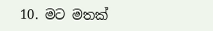10. මට මතක්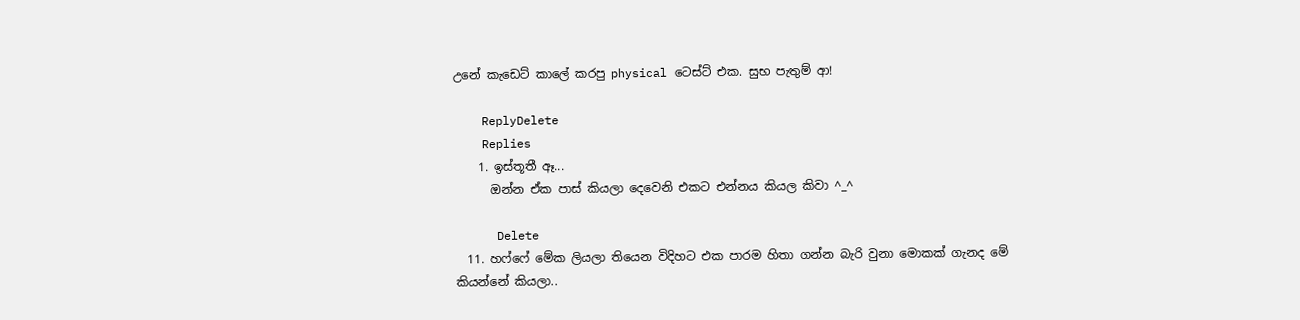උනේ කැඩෙට් කාලේ කරපු physical ටෙස්ට් එක. සුභ පැතුම් ආ!

    ReplyDelete
    Replies
    1. ඉස්තූතී ඈ...
      ඔන්න ඒක පාස් කියලා දෙවෙනි එකට එන්නය කියල කිවා ^_^

      Delete
  11. හෆ්ෆේ මේක ලියලා තියෙන විදිහට එක පාරම හිතා ගන්න බැරි වුනා මොකක් ගැනද මේ කියන්නේ කියලා..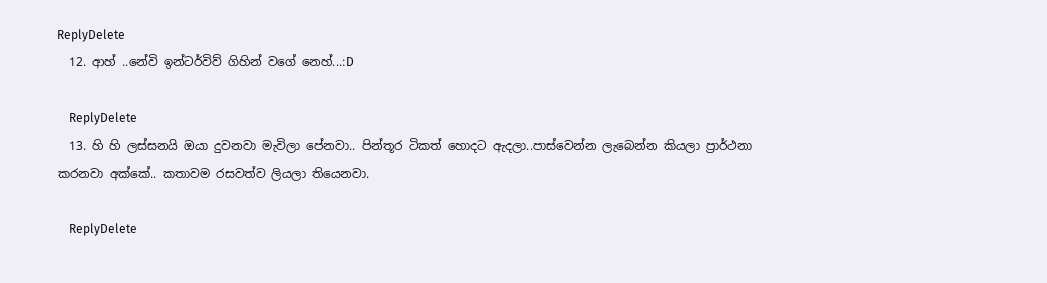ReplyDelete
  12. ආහ් ..නේවි ඉන්ටර්විව් ගිහින් වගේ නෙහ්...:D

    ReplyDelete
  13. හි හි ලස්සනයි ඔයා දුවනවා මැවිලා පේනවා.. පින්තූර ටිකත් හොදට ඇදලා..පාස්වෙන්න ලැබෙන්න කියලා ප්‍රාර්ථනා කරනවා අක්කේ.. කතාවම රසවත්ව ලියලා තියෙනවා.

    ReplyDelete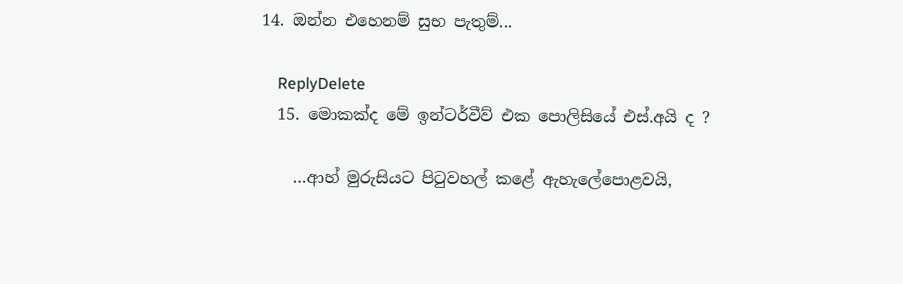14. ඔන්න එහෙනම් සුභ පැතුම්...

    ReplyDelete
  15. මොකක්ද මේ ඉන්ටර්වීව් එක පොලිසියේ එස්.අයි ද ?

    …ආහ් මුරුසියට පිටුවහල් කළේ ඇහැලේපොළවයි,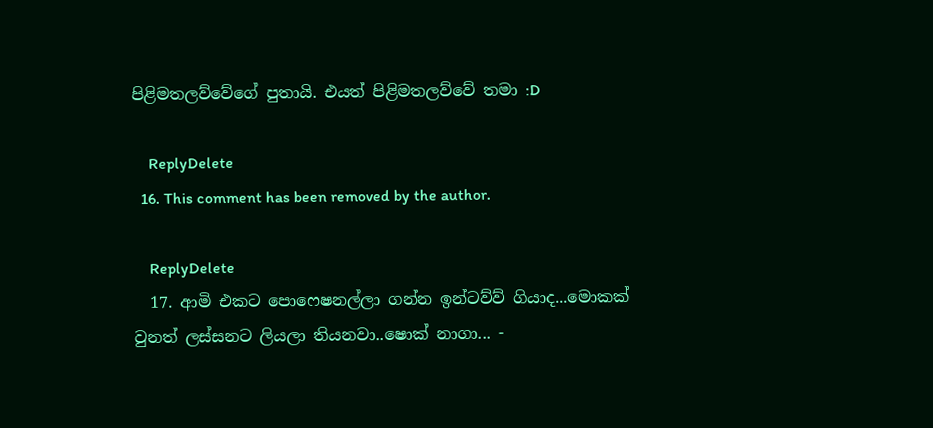පිළිමතලව්වේගේ පුතායි. එයත් පිළිමතලව්වේ තමා :D

    ReplyDelete
  16. This comment has been removed by the author.

    ReplyDelete
  17. ආමි එකට ‍පො‍ෆෙෂනල්ලා ගන්න ඉන්ටව්ව් ගියාද...මොකක් වුනත් ලස්සනට ලියලා තියනවා..ෂොක් නාගා... -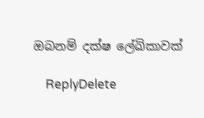ඔබනම් ‍දක්ෂ ‍ලේඛිකාවක්

    ReplyDelete